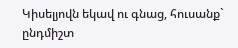Կիսելյովն եկավ ու գնաց, հուսանք` ընդմիշտ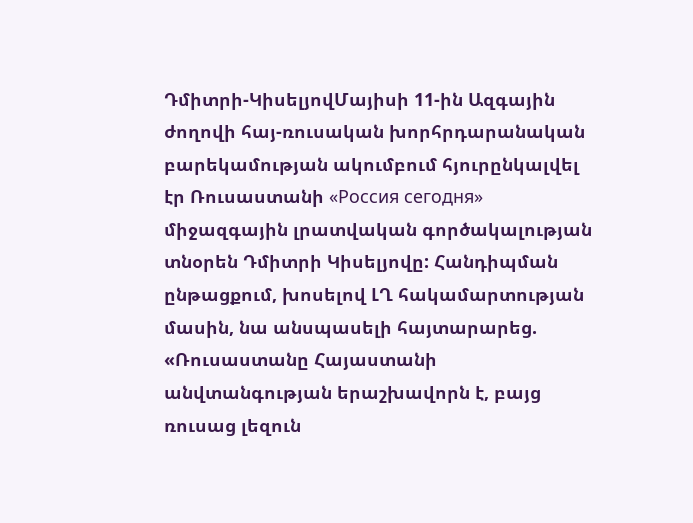Դմիտրի-ԿիսելյովՄայիսի 11-ին Ազգային ժողովի հայ-ռուսական խորհրդարանական բարեկամության ակումբում հյուրընկալվել էր Ռուսաստանի «Россия сегодня» միջազգային լրատվական գործակալության տնօրեն Դմիտրի Կիսելյովը: Հանդիպման ընթացքում, խոսելով ԼՂ հակամարտության մասին, նա անսպասելի հայտարարեց. «Ռուսաստանը Հայաստանի անվտանգության երաշխավորն է, բայց ռուսաց լեզուն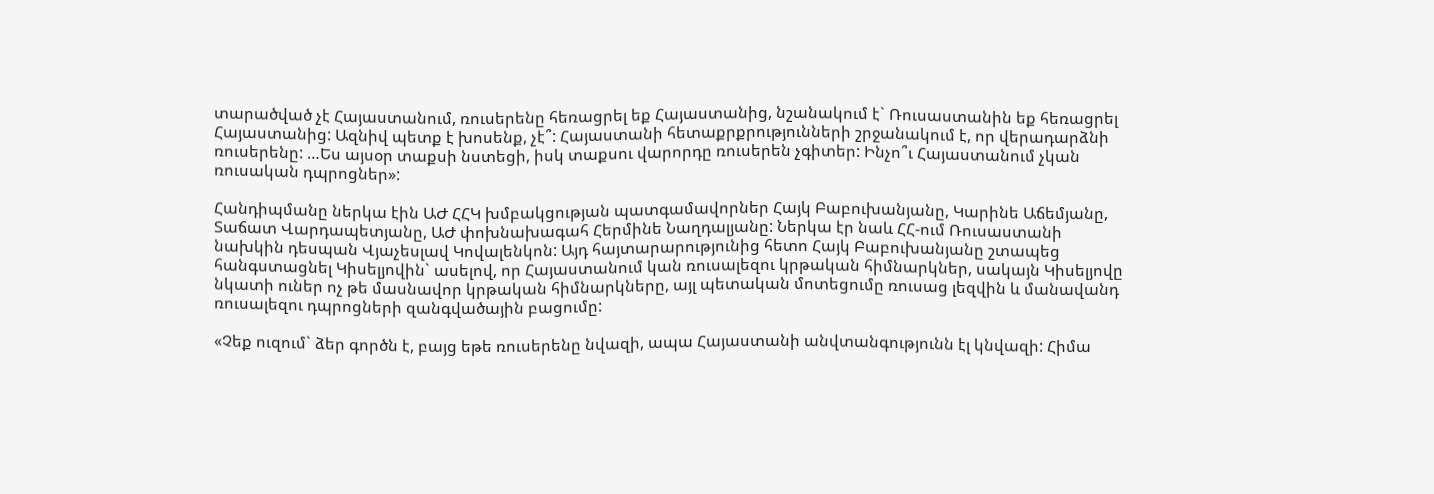տարածված չէ Հայաստանում, ռուսերենը հեռացրել եք Հայաստանից, նշանակում է` Ռուսաստանին եք հեռացրել Հայաստանից: Ազնիվ պետք է խոսենք, չէ՞: Հայաստանի հետաքրքրությունների շրջանակում է, որ վերադարձնի ռուսերենը: …Ես այսօր տաքսի նստեցի, իսկ տաքսու վարորդը ռուսերեն չգիտեր: Ինչո՞ւ Հայաստանում չկան ռուսական դպրոցներ»:

Հանդիպմանը ներկա էին ԱԺ ՀՀԿ խմբակցության պատգամավորներ Հայկ Բաբուխանյանը, Կարինե Աճեմյանը, Տաճատ Վարդապետյանը, ԱԺ փոխնախագահ Հերմինե Նաղդալյանը: Ներկա էր նաև ՀՀ-ում Ռուսաստանի նախկին դեսպան Վյաչեսլավ Կովալենկոն: Այդ հայտարարությունից հետո Հայկ Բաբուխանյանը շտապեց հանգստացնել Կիսելյովին` ասելով, որ Հայաստանում կան ռուսալեզու կրթական հիմնարկներ, սակայն Կիսելյովը նկատի ուներ ոչ թե մասնավոր կրթական հիմնարկները, այլ պետական մոտեցումը ռուսաց լեզվին և մանավանդ ռուսալեզու դպրոցների զանգվածային բացումը:

«Չեք ուզում` ձեր գործն է, բայց եթե ռուսերենը նվազի, ապա Հայաստանի անվտանգությունն էլ կնվազի: Հիմա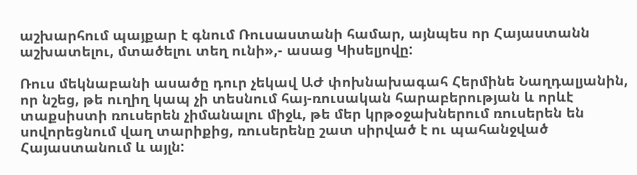աշխարհում պայքար է գնում Ռուսաստանի համար, այնպես որ Հայաստանն աշխատելու, մտածելու տեղ ունի»,- ասաց Կիսելյովը:

Ռուս մեկնաբանի ասածը դուր չեկավ ԱԺ փոխնախագահ Հերմինե Նաղդալյանին, որ նշեց, թե ուղիղ կապ չի տեսնում հայ-ռուսական հարաբերության և որևէ տաքսիստի ռուսերեն չիմանալու միջև, թե մեր կրթօջախներում ռուսերեն են սովորեցնում վաղ տարիքից, ռուսերենը շատ սիրված է ու պահանջված Հայաստանում և այլն: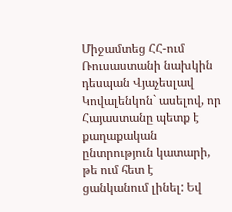Միջամտեց ՀՀ-ում Ռուսաստանի նախկին դեսպան Վյաչեսլավ Կովալենկոն` ասելով, որ Հայաստանը պետք է քաղաքական ընտրություն կատարի, թե ում հետ է ցանկանում լինել: Եվ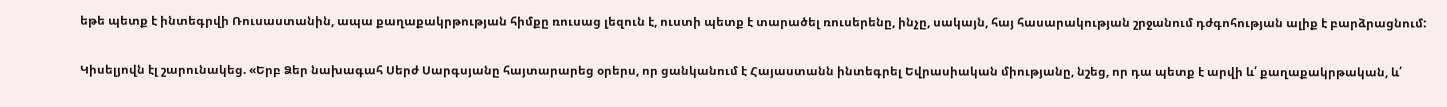եթե պետք է ինտեգրվի Ռուսաստանին, ապա քաղաքակրթության հիմքը ռուսաց լեզուն է, ուստի պետք է տարածել ռուսերենը, ինչը, սակայն, հայ հասարակության շրջանում դժգոհության ալիք է բարձրացնում:

Կիսելյովն էլ շարունակեց. «Երբ Ձեր նախագահ Սերժ Սարգսյանը հայտարարեց օրերս, որ ցանկանում է Հայաստանն ինտեգրել Եվրասիական միությանը, նշեց, որ դա պետք է արվի և՛ քաղաքակրթական, և՛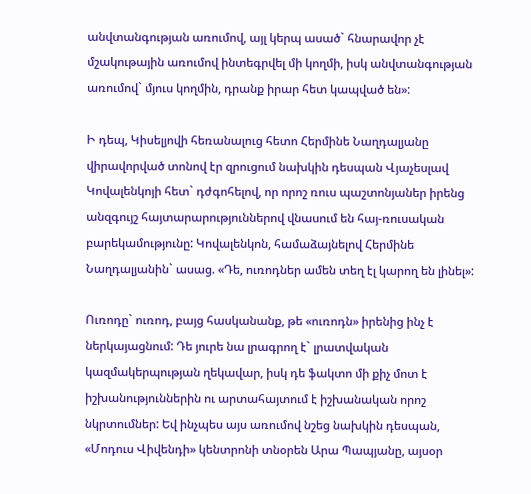անվտանգության առումով, այլ կերպ ասած` հնարավոր չէ մշակութային առումով ինտեգրվել մի կողմի, իսկ անվտանգության առումով` մյուս կողմին, դրանք իրար հետ կապված են»:

Ի դեպ, Կիսելյովի հեռանալուց հետո Հերմինե Նաղդալյանը վիրավորված տոնով էր զրուցում նախկին դեսպան Վյաչեսլավ Կովալենկոյի հետ` դժգոհելով, որ որոշ ռուս պաշտոնյաներ իրենց անզգույշ հայտարարություններով վնասում են հայ-ռուսական բարեկամությունը: Կովալենկոն, համաձայնելով Հերմինե Նաղդալյանին` ասաց. «Դե, ուռոդներ ամեն տեղ էլ կարող են լինել»:

Ուռոդը` ուռոդ, բայց հասկանանք, թե «ուռոդն» իրենից ինչ է ներկայացնում: Դե յուրե նա լրագրող է` լրատվական կազմակերպության ղեկավար, իսկ դե ֆակտո մի քիչ մոտ է իշխանություններին ու արտահայտում է իշխանական որոշ նկրտումներ: Եվ ինչպես այս առումով նշեց նախկին դեսպան, «Մոդուս Վիվենդի» կենտրոնի տնօրեն Արա Պապյանը, այսօր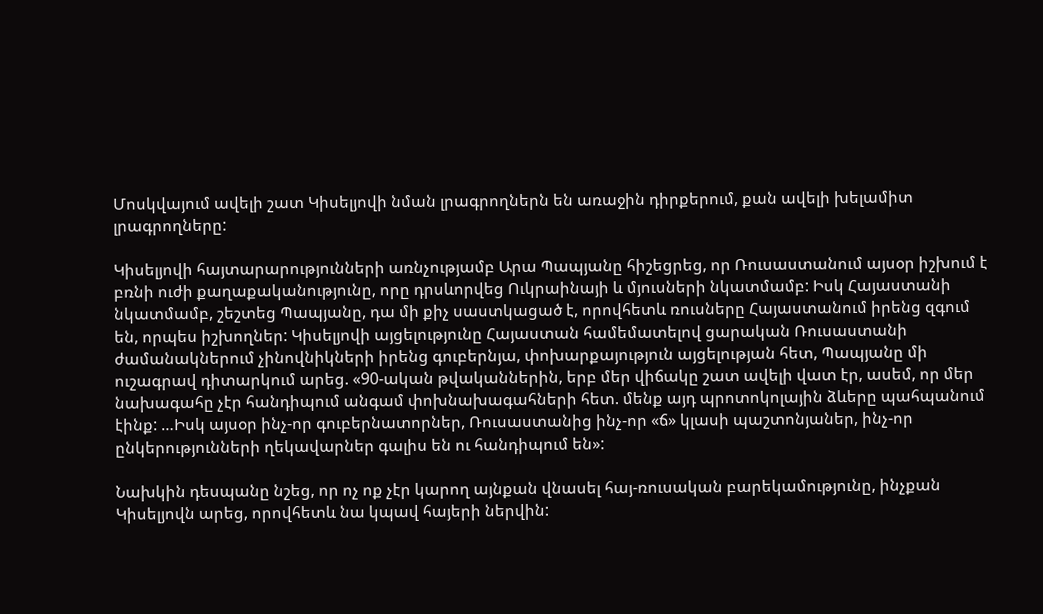Մոսկվայում ավելի շատ Կիսելյովի նման լրագրողներն են առաջին դիրքերում, քան ավելի խելամիտ լրագրողները:

Կիսելյովի հայտարարությունների առնչությամբ Արա Պապյանը հիշեցրեց, որ Ռուսաստանում այսօր իշխում է բռնի ուժի քաղաքականությունը, որը դրսևորվեց Ուկրաինայի և մյուսների նկատմամբ: Իսկ Հայաստանի նկատմամբ, շեշտեց Պապյանը, դա մի քիչ սաստկացած է, որովհետև ռուսները Հայաստանում իրենց զգում են, որպես իշխողներ: Կիսելյովի այցելությունը Հայաստան համեմատելով ցարական Ռուսաստանի ժամանակներում չինովնիկների իրենց գուբերնյա, փոխարքայություն այցելության հետ, Պապյանը մի ուշագրավ դիտարկում արեց. «90-ական թվականներին, երբ մեր վիճակը շատ ավելի վատ էր, ասեմ, որ մեր նախագահը չէր հանդիպում անգամ փոխնախագահների հետ. մենք այդ պրոտոկոլային ձևերը պահպանում էինք: …Իսկ այսօր ինչ-որ գուբերնատորներ, Ռուսաստանից ինչ-որ «ճ» կլասի պաշտոնյաներ, ինչ-որ ընկերությունների ղեկավարներ գալիս են ու հանդիպում են»:

Նախկին դեսպանը նշեց, որ ոչ ոք չէր կարող այնքան վնասել հայ-ռուսական բարեկամությունը, ինչքան Կիսելյովն արեց, որովհետև նա կպավ հայերի ներվին: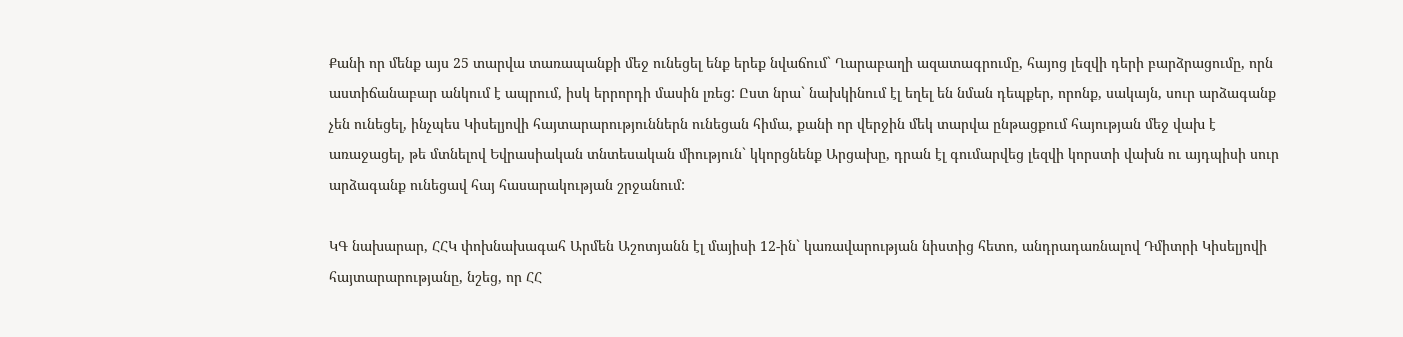Քանի որ մենք այս 25 տարվա տառապանքի մեջ ունեցել ենք երեք նվաճում` Ղարաբաղի ազատագրումը, հայոց լեզվի դերի բարձրացումը, որն աստիճանաբար անկում է ապրում, իսկ երրորդի մասին լռեց: Ըստ նրա` նախկինում էլ եղել են նման դեպքեր, որոնք, սակայն, սուր արձագանք չեն ունեցել, ինչպես Կիսելյովի հայտարարություններն ունեցան հիմա, քանի որ վերջին մեկ տարվա ընթացքում հայության մեջ վախ է առաջացել, թե մտնելով Եվրասիական տնտեսական միություն` կկորցնենք Արցախը, դրան էլ գումարվեց լեզվի կորստի վախն ու այդպիսի սուր արձագանք ունեցավ հայ հասարակության շրջանում:

ԿԳ նախարար, ՀՀԿ փոխնախագահ Արմեն Աշոտյանն էլ մայիսի 12-ին` կառավարության նիստից հետո, անդրադառնալով Դմիտրի Կիսելյովի հայտարարությանը, նշեց, որ ՀՀ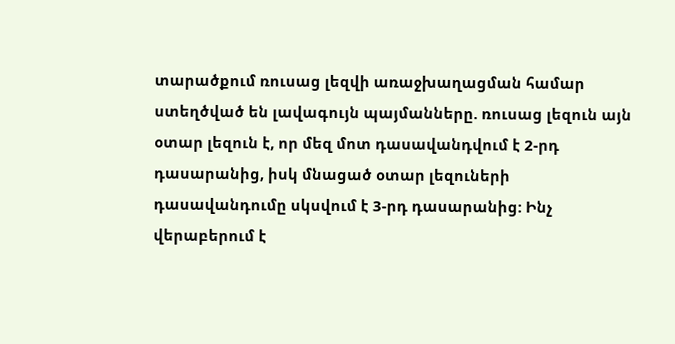տարածքում ռուսաց լեզվի առաջխաղացման համար ստեղծված են լավագույն պայմանները. ռուսաց լեզուն այն օտար լեզուն է, որ մեզ մոտ դասավանդվում է 2-րդ դասարանից, իսկ մնացած օտար լեզուների դասավանդումը սկսվում է 3-րդ դասարանից: Ինչ վերաբերում է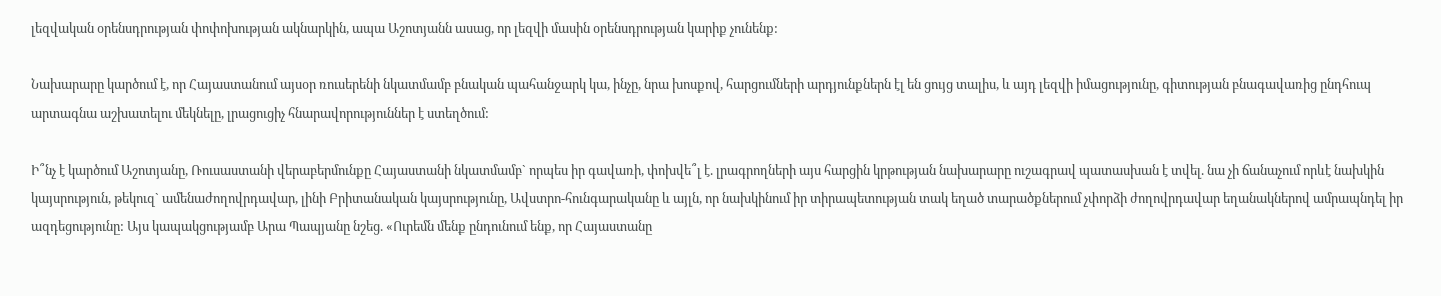լեզվական օրենսդրության փոփոխության ակնարկին, ապա Աշոտյանն ասաց, որ լեզվի մասին օրենսդրության կարիք չունենք:

Նախարարը կարծում է, որ Հայաստանում այսօր ռուսերենի նկատմամբ բնական պահանջարկ կա, ինչը, նրա խոսքով, հարցումների արդյունքներն էլ են ցույց տալիս, և այդ լեզվի իմացությունը, գիտության բնագավառից ընդհուպ արտագնա աշխատելու մեկնելը, լրացուցիչ հնարավորություններ է ստեղծում:

Ի՞նչ է կարծում Աշոտյանը, Ռուսաստանի վերաբերմունքը Հայաստանի նկատմամբ` որպես իր գավառի, փոխվե՞լ է. լրագրողների այս հարցին կրթության նախարարը ուշագրավ պատասխան է տվել. նա չի ճանաչում որևէ նախկին կայսրություն, թեկուզ` ամենաժողովրդավար, լինի Բրիտանական կայսրությունը, Ավստրո-հունգարականը և այլն, որ նախկինում իր տիրապետության տակ եղած տարածքներում չփորձի ժողովրդավար եղանակներով ամրապնդել իր ազդեցությունը: Այս կապակցությամբ Արա Պապյանը նշեց. «Ուրեմն մենք ընդունում ենք, որ Հայաստանը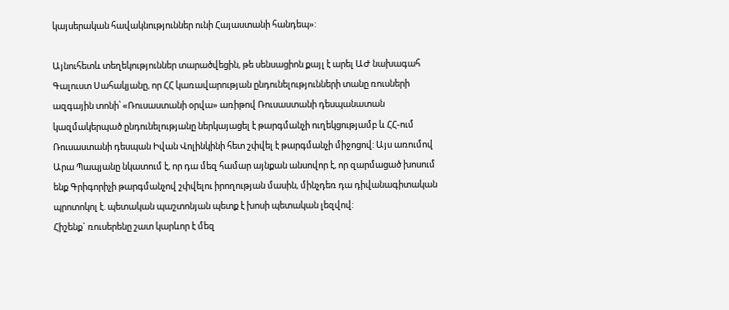կայսերական հավակնություններ ունի Հայաստանի հանդեպ»:

Այնուհետև տեղեկություններ տարածվեցին, թե սենսացիոն քայլ է արել ԱԺ նախագահ Գալուստ Սահակյանը, որ ՀՀ կառավարության ընդունելությունների տանը ռուսների ազգային տոնի՝ «Ռուսաստանի օրվա» առիթով Ռուսաստանի դեսպանատան կազմակերպած ընդունելությանը ներկայացել է թարգմանչի ուղեկցությամբ և ՀՀ-ում Ռուսաստանի դեսպան Իվան Վոլինկինի հետ շփվել է թարգմանչի միջոցով: Այս առումով Արա Պապյանը նկատում է, որ դա մեզ համար այնքան անսովոր է, որ զարմացած խոսում ենք Գրիգորիչի թարգմանչով շփվելու իրողության մասին, մինչդեռ դա դիվանագիտական պրոտոկոլ է. պետական պաշտոնյան պետք է խոսի պետական լեզվով:
Հիշենք` ռուսերենը շատ կարևոր է մեզ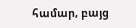համար, բայց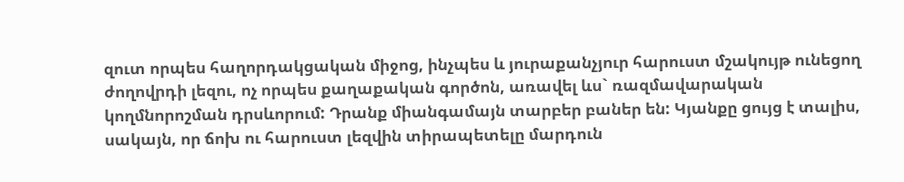զուտ որպես հաղորդակցական միջոց, ինչպես և յուրաքանչյուր հարուստ մշակույթ ունեցող ժողովրդի լեզու, ոչ որպես քաղաքական գործոն, առավել ևս` ռազմավարական կողմնորոշման դրսևորում: Դրանք միանգամայն տարբեր բաներ են: Կյանքը ցույց է տալիս, սակայն, որ ճոխ ու հարուստ լեզվին տիրապետելը մարդուն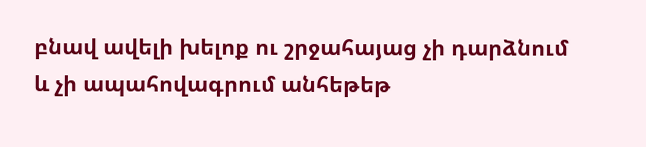բնավ ավելի խելոք ու շրջահայաց չի դարձնում և չի ապահովագրում անհեթեթ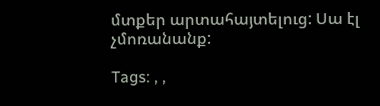մտքեր արտահայտելուց: Սա էլ չմոռանանք:

Tags: , ,